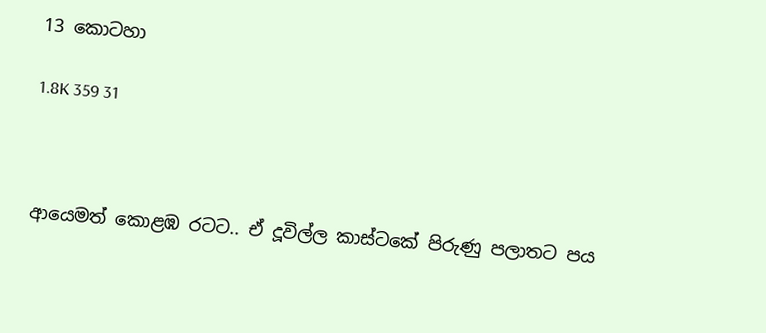13 කොටහා

1.8K 359 31



ආයෙමත් කොළඹ රටට.. ඒ දූවිල්ල කාස්ටකේ පිරුණු පලාතට පය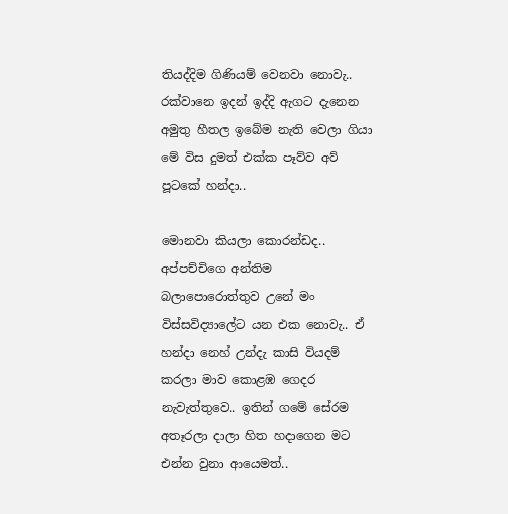තියද්දිම ගිණියම් වෙනවා නොවැ.. රක්වානෙ ඉදන් ඉද්දි ඇගට දැනෙන අමුතු හීතල ඉබේම නැති වෙලා ගියා මේ විස දුමත් එක්ක පෑව්ව අව් පූටකේ හන්දා..

මොනවා කියලා කොරන්ඩද.. අප්පච්චිගෙ අන්තිම බලාපොරොත්තුව උනේ මං විස්සවිද්‍යාලේට යන එක නොවැ.. ඒ හන්දා නෙහ් උන්දැ කාසි වියදම් කරලා මාව කොළඹ ගෙදර නැවැත්තුවෙ.. ඉතින් ගමේ සේරම අතෑරලා දාලා හිත හදාගෙන මට එන්න වුනා ආයෙමත්..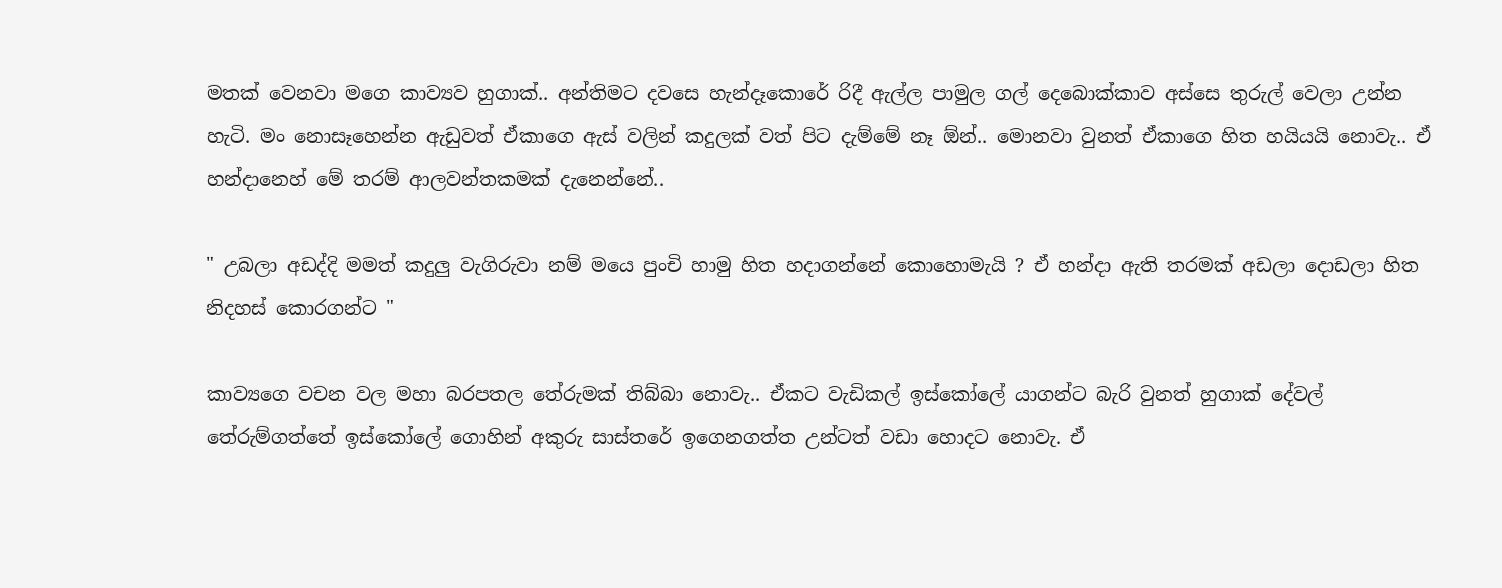මතක් වෙනවා මගෙ කාව්‍යව හුගාක්.. අන්තිමට දවසෙ හැන්දෑකොරේ රිදී ඇල්ල පාමුල ගල් දෙබොක්කාව අස්සෙ තුරුල් වෙලා උන්න හැටි. මං නොසෑහෙන්න ඇඩුවත් ඒකාගෙ ඇස් වලින් කදුලක් වත් පිට දැම්මේ නෑ ඕන්.. මොනවා වුනත් ඒකාගෙ හිත හයියයි නොවැ.. ඒ හන්දානෙහ් මේ තරම් ආලවන්තකමක් දැනෙන්නේ..

" උබලා අඩද්දි මමත් කදුලු වැගිරුවා නම් මයෙ පුංචි හාමු හිත හදාගන්නේ කොහොමැයි ? ඒ හන්දා ඇති තරමක් අඩලා දොඩලා හිත නිදහස් කොරගන්ට "

කාව්‍යගෙ වචන වල මහා බරපතල තේරුමක් තිබ්බා නොවැ.. ඒකට වැඩිකල් ඉස්කෝලේ යාගන්ට බැරි වුනත් හුගාක් දේවල් තේරුම්ගත්තේ ඉස්කෝලේ ගොහින් අකුරු සාස්තරේ ඉගෙනගත්ත උන්ටත් වඩා හොදට නොවැ. ඒ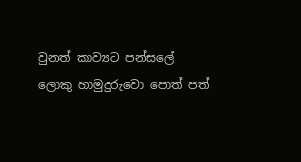වුනත් කාව්‍යට පන්සලේ ලොකු හාමුදුරුවො පොත් පත්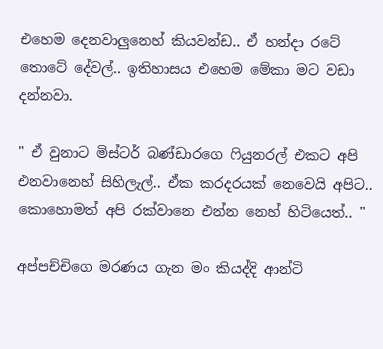එහෙම දෙනවාලුනෙහ් කියවන්ඩ.. ඒ හන්දා රටේ තොටේ දේවල්.. ඉතිහාසය එහෙම මේකා මට වඩා දන්නවා.

" ඒ වුනාට මිස්ටර් බණ්ඩාරගෙ ෆියුනරල් එකට අපි එනවානෙහ් සිහිලැල්.. ඒක කරදරයක් නෙවෙයි අපිට.. කොහොමත් අපි රක්වානෙ එන්න නෙහ් හිටියෙත්.. "

අප්පච්චිගෙ මරණය ගැන මං කියද්දි ආන්ටි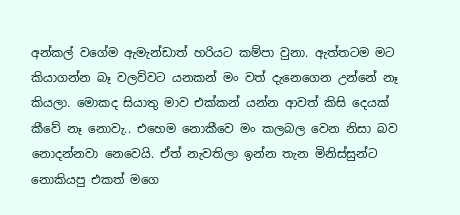අන්කල් වගේම ඇමැන්ඩාත් හරියට කම්පා වුනා. ඇත්තටම මට කියාගන්න බෑ වලව්වට යනකන් මං වත් දැනෙගෙන උන්නේ නෑ කියලා. මොකද සියාතු මාව එක්කන් යන්න ආවත් කිසි දෙයක් කීවේ නෑ නොවැ.. එහෙම නොකීවෙ මං කලබල වෙන නිසා බව නොදන්නවා නෙවෙයි. ඒත් නැවතිලා ඉන්න තැන මිනිස්සුන්ට නොකියපු එකත් මගෙ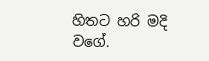හිතට හරි මදි වගේ.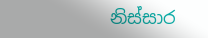නිස්සාර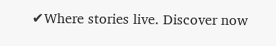✔Where stories live. Discover now